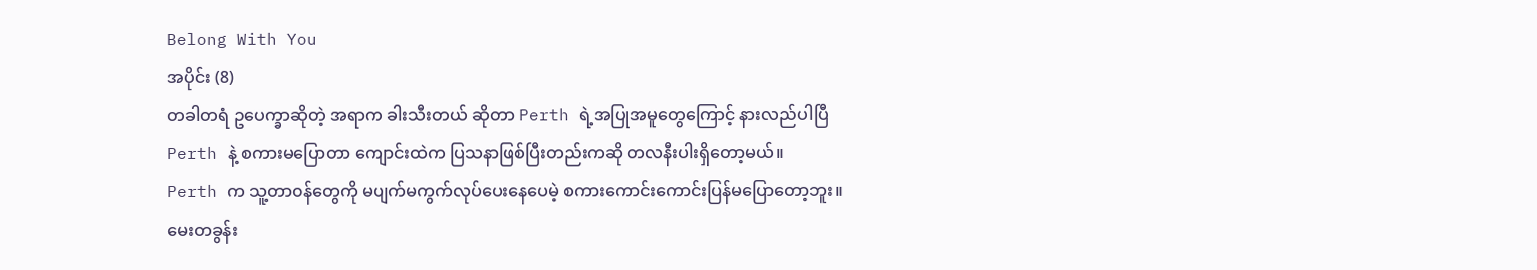Belong With You
အပိုင်း (8)
တခါတရံ ဥပေက္ခာဆိုတဲ့ အရာက ခါးသီးတယ် ဆိုတာ Perth ရဲ့အပြုအမူတွေကြောင့် နားလည်ပါပြီ
Perth နဲ့ စကားမပြောတာ ကျောင်းထဲက ပြသနာဖြစ်ပြီးတည်းကဆို တလနီးပါးရှိတော့မယ်။
Perth က သူ့တာ၀န်တွေကို မပျက်မကွက်လုပ်ပေးနေပေမဲ့ စကားကောင်းကောင်းပြန်မပြောတော့ဘူး။
မေးတခွန်း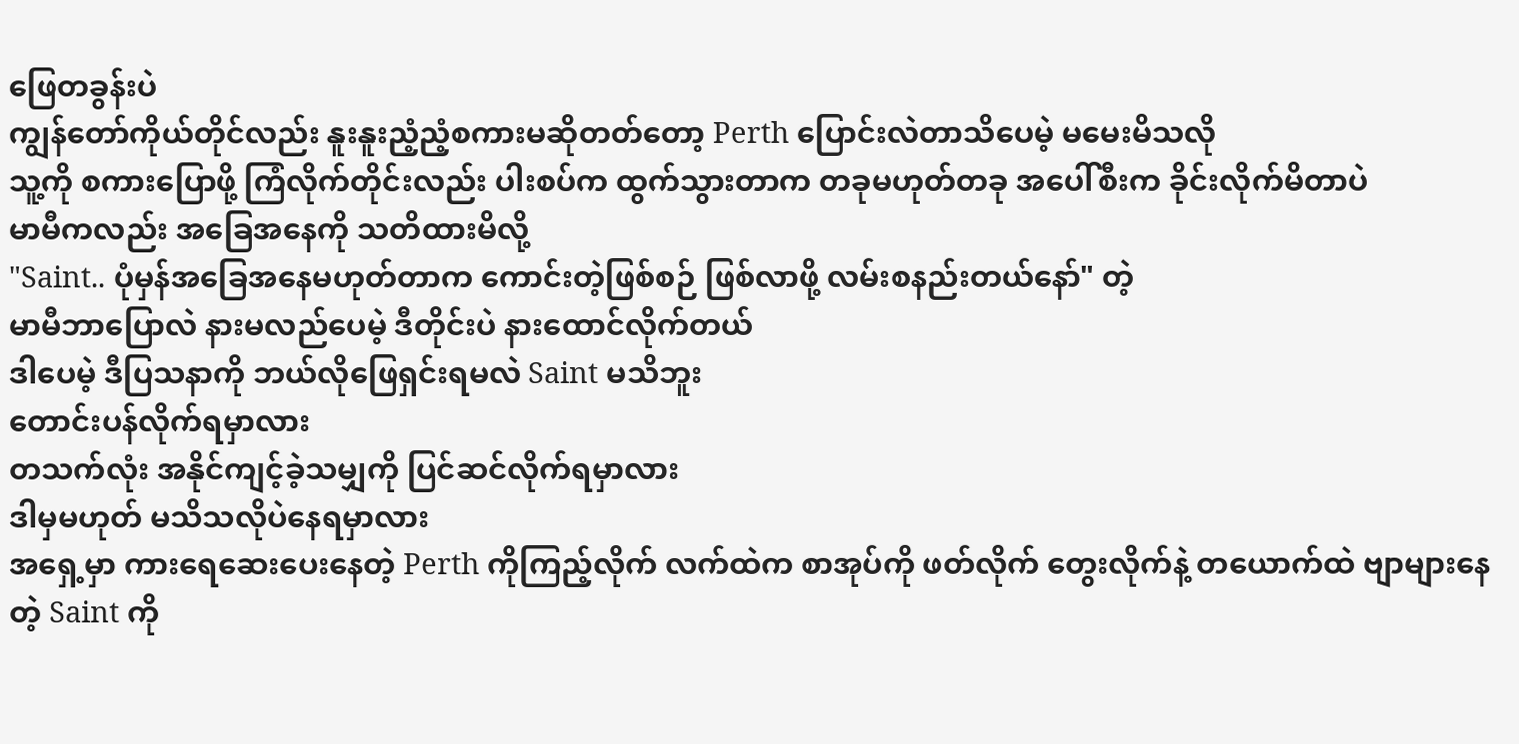ဖြေတခွန်းပဲ
ကျွန်တော်ကိုယ်တိုင်လည်း နူးနူးညံ့ညံ့စကားမဆိုတတ်တော့ Perth ပြောင်းလဲတာသိပေမဲ့ မမေးမိသလို
သူ့ကို စကားပြောဖို့ ကြံလိုက်တိုင်းလည်း ပါးစပ်က ထွက်သွားတာက တခုမဟုတ်တခု အပေါ်စီးက ခိုင်းလိုက်မိတာပဲ
မာမီကလည်း အခြေအနေကို သတိထားမိလို့
"Saint.. ပုံမှန်အခြေအနေမဟုတ်တာက ကောင်းတဲ့ဖြစ်စဉ် ဖြစ်လာဖို့ လမ်းစနည်းတယ်နော်" တဲ့
မာမီဘာပြောလဲ နားမလည်ပေမဲ့ ဒီတိုင်းပဲ နားထောင်လိုက်တယ်
ဒါပေမဲ့ ဒီပြသနာကို ဘယ်လိုဖြေရှင်းရမလဲ Saint မသိဘူး
တောင်းပန်လိုက်ရမှာလား
တသက်လုံး အနိုင်ကျင့်ခဲ့သမျှကို ပြင်ဆင်လိုက်ရမှာလား
ဒါမှမဟုတ် မသိသလိုပဲနေရမှာလား
အရှေ့မှာ ကားရေဆေးပေးနေတဲ့ Perth ကိုကြည့်လိုက် လက်ထဲက စာအုပ်ကို ဖတ်လိုက် တွေးလိုက်နဲ့ တယောက်ထဲ ဗျာများနေတဲ့ Saint ကို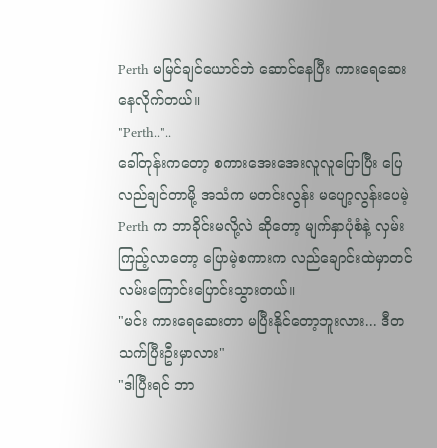Perth မမြင်ချင်ယောင်ဘဲ ဆောင်နေပြီး ကားရေဆေးနေလိုက်တယ်။
"Perth.."..
ခေါ်တုန်းကတော့ စကားအေးအေးလူလူပြောပြီး ပြေလည်ချင်တာမို့ အသံက မတင်းလွန်း မပျော့လွန်းပေမဲ့
Perth က ဘာခိုင်းမလို့လဲ ဆိုတော့ မျက်နှာပုံစံနဲ့ လှမ်းကြည့်လာတော့ ပြောမဲ့စကားက လည်ချောင်းထဲမှာတင် လမ်းကြောင်းပြောင်းသွားတယ်။
"မင်း ကားရေဆေးတာ မပြီးနိုင်တော့ဘူးလား... ဒီတသက်ပြီးဦးမှာလား"
"ဒါပြီးရင် ဘာ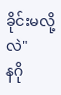ခိုင်းမလို့လဲ"
နဂို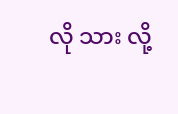လို သား လို့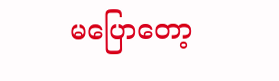မပြောတော့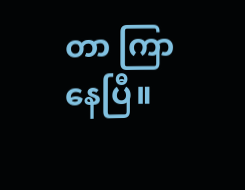တာ ကြာနေပြီ။